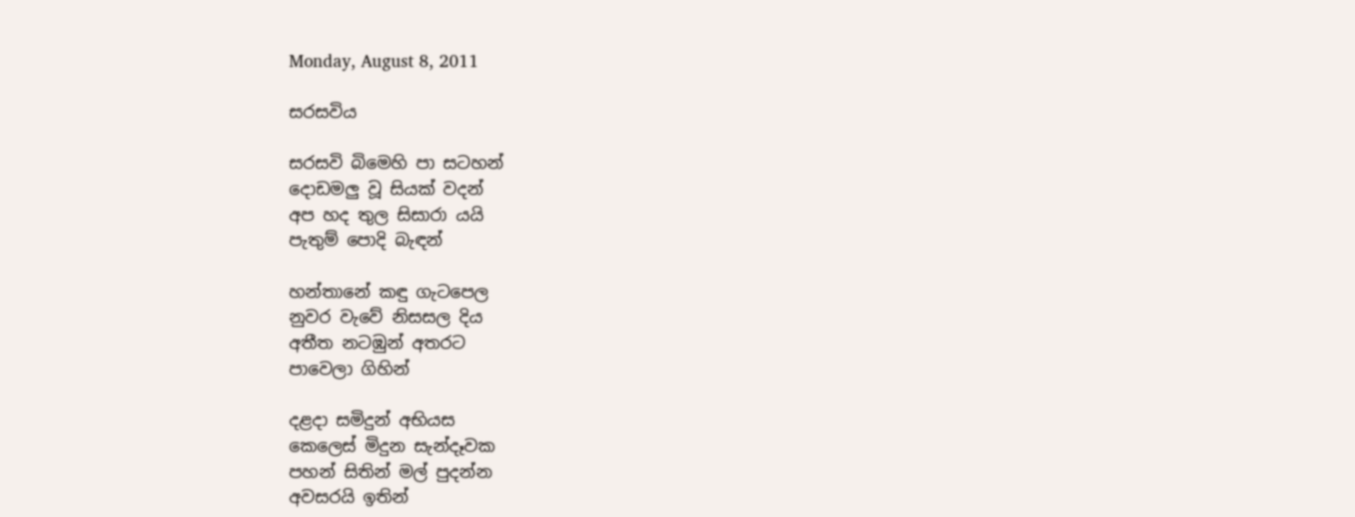Monday, August 8, 2011

සරසවිය

සරසවි බිමෙහි පා සටහන්
දොඩමලු වූ සියක් වදන්
අප හද තුල සිසාරා යයි
පැතුම් පොදි බැඳන්

හන්තානේ කඳු ගැටපෙල
නුවර වැවේ නිසසල දිය
අතීත නටඹුන් අතරට
පාවෙලා ගිහින්

දළදා සමිදුන් අභියස
කෙලෙස් මිදුන සැන්දෑවක
පහන් සිතින් මල් පුදන්න
අවසරයි ඉතින්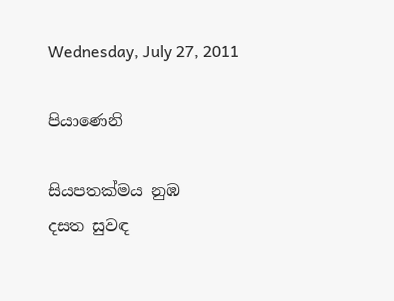Wednesday, July 27, 2011

පියාණෙනි

සියපතක්මය නුඹ
දසත සුවඳ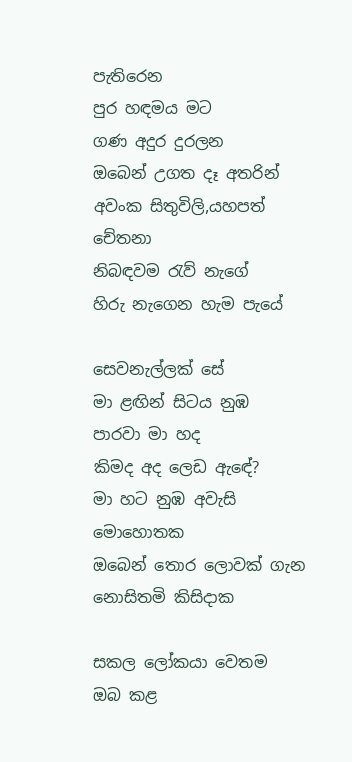පැතිරෙන
පුර හඳමය මට
ගණ අදුර දුරලන
ඔබෙන් උගත දෑ අතරින්
අවංක සිතුවිලි,යහපත් චේතනා
නිබඳවම රැව් නැගේ
හිරු නැගෙන හැම පැයේ

සෙවනැල්ලක් සේ
මා ළඟින් සිටය නුඹ
පාරවා මා හද
කිමද අද ලෙඩ ඇඳේ?
මා හට නුඹ අවැසි මොහොතක
ඔබෙන් තොර ලොවක් ගැන
නොසිතමි කිසිදාක

සකල ලෝකයා වෙතම
ඔබ කළ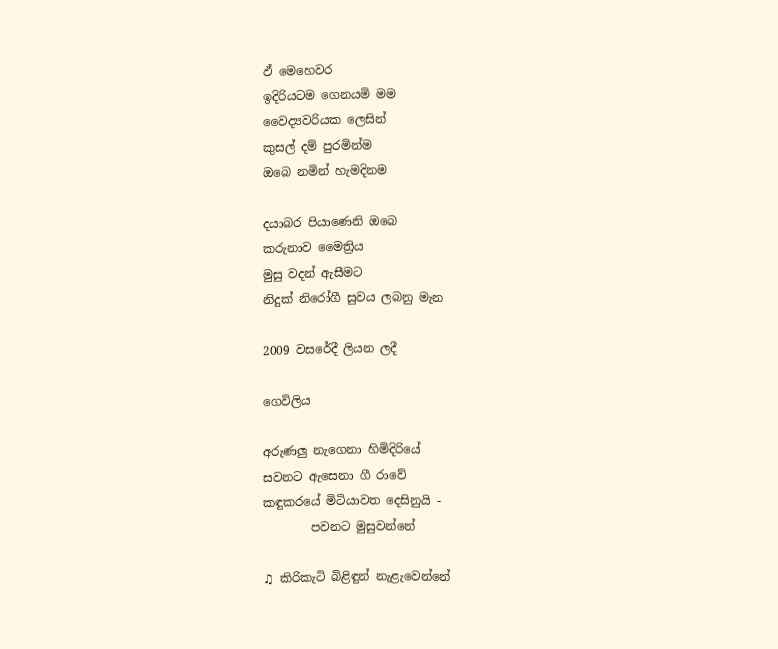ඵ් මෙහෙවර
ඉදිරියටම ගෙනයමි මම
වෛද්‍යවරියක ලෙසින්
කුසල් දම් පුරමින්ම
ඔබෙ නමින් හැමදිනම

දයාබර පියාණෙනි ඔබෙ
කරුනාව මෛත්‍රිය
මුසු වදන් ඇසීමට
නිදුක් නිරෝගී සුවය ලබනු මැන

2009 වසරේදී ලියන ලදී

ගෙවිලිය

අරුණලු නැගෙනා හිමිදිරියේ
සවනට ඇසෙනා ගී රාවේ
කඳුකරයේ මිටියාවත දෙසිනුයි -
        පවනට මුසුවන්නේ

♫ කිරිකැටි බිළිඳුන් නැළැවෙන්නේ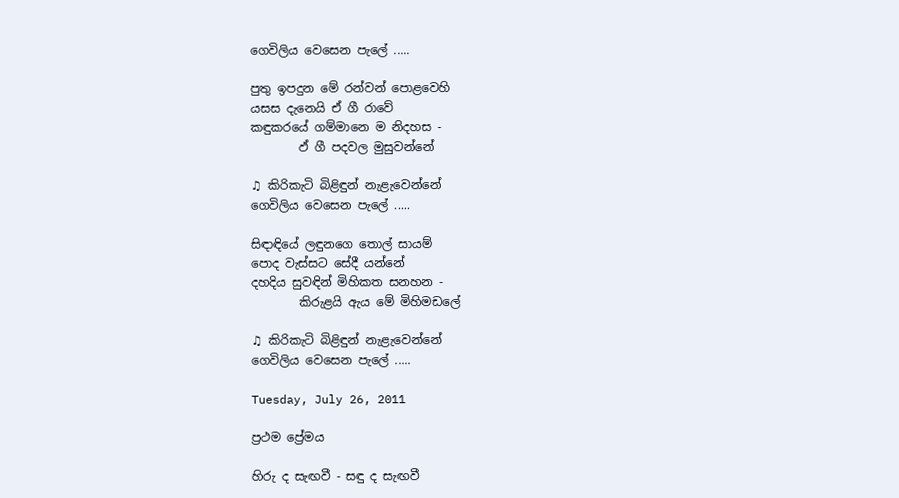ගෙවිලිය වෙසෙන පැලේ .....

පුතු ඉපදුන මේ රන්වන් පොළවෙහි
යසස දැනෙයි ඒ ගී රාවේ
කඳුකරයේ ගම්මානෙ ම නිදහස -
        ඵ් ගී පදවල මුසුවන්නේ

♫ කිරිකැටි බිළිඳුන් නැළැවෙන්නේ
ගෙවිලිය වෙසෙන පැලේ .....

සිඳාඳියේ ලඳුනගෙ තොල් සායම්
පොද වැස්සට සේදී යන්නේ
දහදිය සුවඳින් මිහිකත සනහන -
        කිරුළයි ඇය මේ මිහිමඩලේ

♫ කිරිකැටි බිළිඳුන් නැළැවෙන්නේ
ගෙවිලිය වෙසෙන පැලේ .....

Tuesday, July 26, 2011

ප්‍රථම ප්‍රේමය

හිරු ද සැඟවී - සඳු ද සැඟවී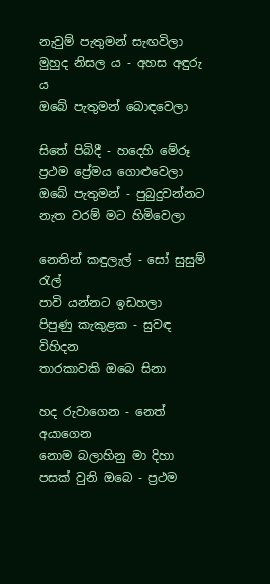නැවුම් පැතුමන් සැඟවිලා
මුහුද නිසල ය - අහස අඳුරු ය
ඔබේ පැතුමන් බොඳවෙලා

සිතේ පිබිදී - හදෙහි මේරූ
ප්‍රථම ප්‍රේමය ගොළුවෙලා
ඔබේ පැතුමන් - පුබුදුවන්නට
නැත වරම් මට හිමිවෙලා

නෙතින් කඳුලැල් - සෝ සුසුම් රැල්
පාවි යන්නට ඉඩහලා
පිපුණු කැකුළක - සුවඳ විහිදන
තාරකාවකි ඔබෙ සිනා

හද රුවාගෙන - නෙත් අයාගෙන
නොම බලාහිනු මා දිහා
පසක් වුනි ඔබෙ - ප්‍රථම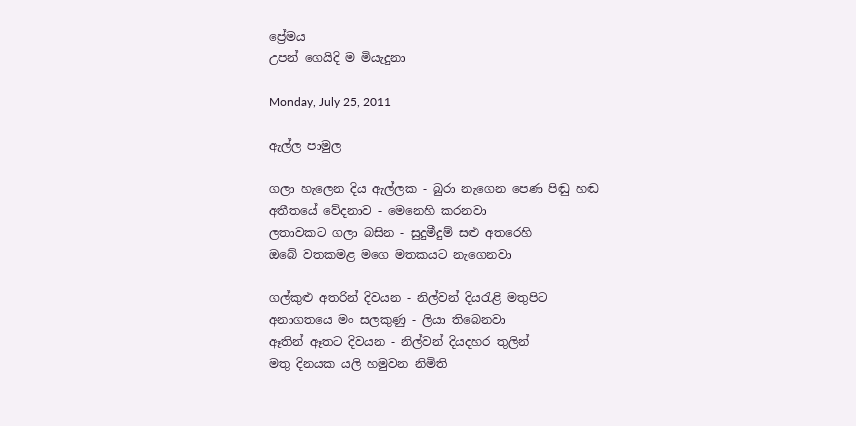ප්‍රේමය
උපන් ගෙයිදි ම මියැදුනා

Monday, July 25, 2011

ඇල්ල පාමුල

ගලා හැලෙන දිය ඇල්ලක - බුරා නැගෙන පෙණ පිඬු හඬ
අතීතයේ වේදනාව - මෙනෙහි කරනවා
ලතාවකට ගලා බසින - සුදුමීදුම් සළු අතරෙහි
ඔබේ වතකමළ මගෙ මතකයට නැගෙනවා

ගල්කුළු අතරින් දිවයන - නිල්වන් දියරැළි මතුපිට
අනාගතයෙ මං සලකුණු - ලියා තිබෙනවා
ඈතින් ඈතට දිවයන - නිල්වන් දියදහර තුලින්
මතු දිනයක යලි හමුවන නිමිති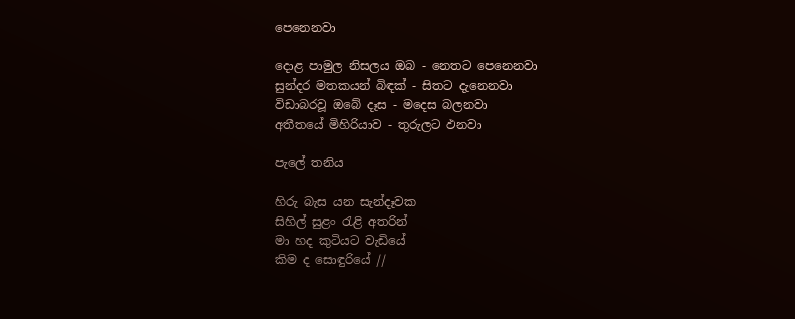පෙනෙනවා

දොළ පාමුල නිසලය ඔබ - නෙතට පෙනෙනවා
සුන්දර මතකයන් බිඳක් - සිතට දැනෙනවා
විඩාබරවූ ඔබේ දෑස - මදෙස බලනවා
අතීතයේ මිහිරියාව - තුරුලට ඵනවා

පැලේ තනිය

හිරු බැස යන සැන්දෑවක
සිහිල් සුළං රැළි අතරින්
මා හද කුටියට වැඩියේ
කිම ද සොඳුරියේ //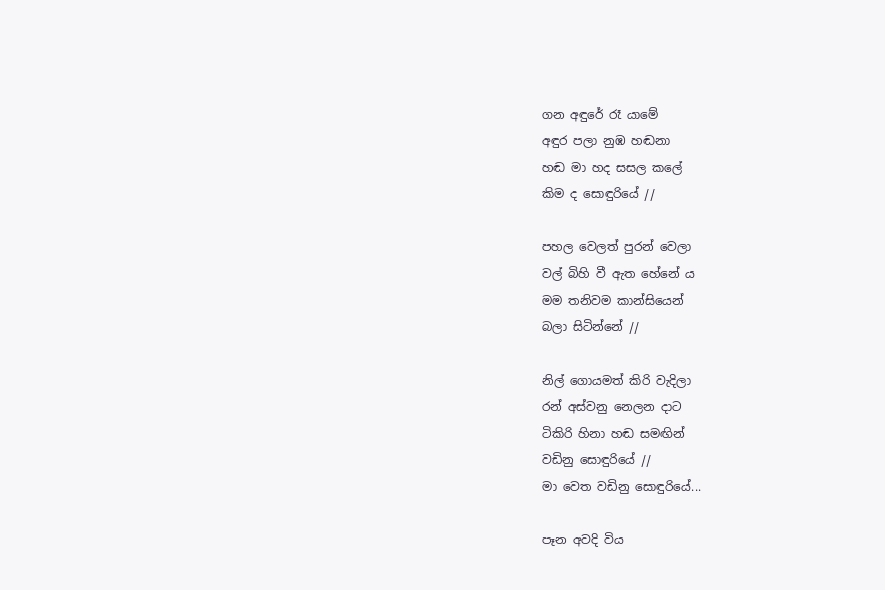ගන අඳුරේ රෑ යාමේ
අඳුර පලා නුඹ හඬනා
හඬ මා හද සසල කලේ
කිම ද සොඳුරියේ //

පහල වෙලත් පුරන් වෙලා
වල් බිහි වී ඇත හේනේ ය
මම තනිවම කාන්සියෙන්
බලා සිටින්නේ //

නිල් ගොයමත් කිරි වැදිලා
රන් අස්වනු නෙලන දාට
ටිකිරි හිනා හඬ සමඟින්
වඩිනු සොඳුරියේ //
මා වෙත වඩිනු සොඳුරියේ...

පෑන අවදි විය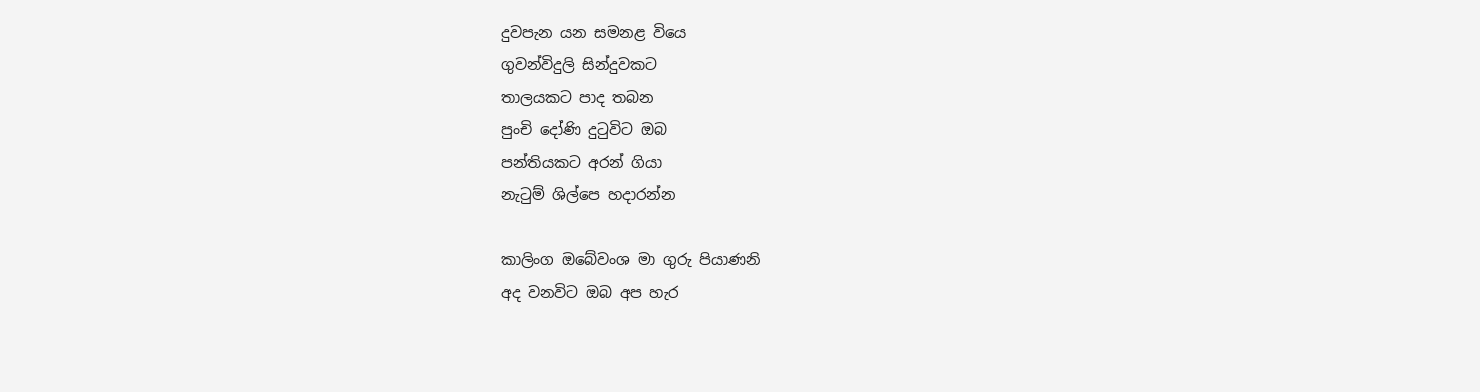දුවපැන යන සමනළ වියෙ
ගුවන්විදුලි සින්දුවකට
තාලයකට පාද තබන
පුංචි දෝණි දුටුවිට ඔබ
පන්තියකට අරන් ගියා
නැටුම් ශිල්පෙ හදාරන්න

කාලිංග ඔබේවංශ මා ගුරු පියාණනි
අද වනවිට ඔබ අප හැර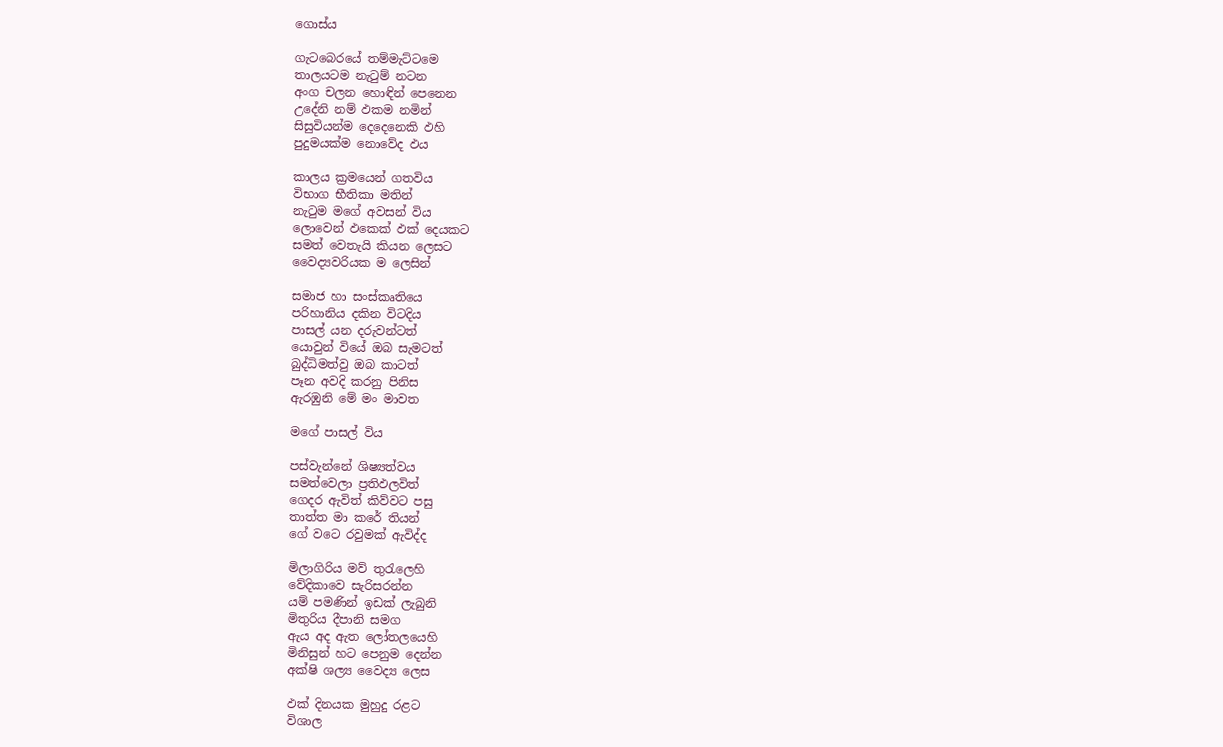ගොස්ය

ගැටබෙරයේ තම්මැට්ටමෙ
තාලයටම නැටුම් නටන
අංග චලන හොඳින් පෙනෙන
උදේනි නම් ඵකම නමින්
සිසුවියන්ම දෙදෙනෙකි ඵහි
පුදුමයක්ම නොවේද ඵය

කාලය ක්‍රමයෙන් ගතවිය
විභාග භීතිකා මතින්
නැටුම මගේ අවසන් විය
ලොවෙන් ඵකෙක් ඵක් දෙයකට
සමත් වෙතැයි කියන ලෙසට
වෛද්‍යවරියක ම ලෙසින්

සමාජ හා සංස්කෘතියෙ
පරිහානිය දකින විටදිය
පාසල් යන දරුවන්ටත්
යොවුන් වියේ ඔබ සැමටත්
බුද්ධිමත්වු ඔබ කාටත්
පෑන අවදි කරනු පිනිස
ඇරඹුනි මේ මං මාවත

මගේ පාසල් විය

පස්වැන්නේ ශිෂ්‍යත්වය
සමත්වෙලා ප්‍රතිඵලවිත්
ගෙදර ඇවිත් කිව්වට පසු
තාත්ත මා කරේ තියන්
ගේ වටෙ රවුමක් ඇවිද්ද

මිලාගිරිය මව් තුරැලෙහි
වේදිකාවෙ සැරිසරන්න
යම් පමණින් ඉඩක් ලැබුනි
මිතුරිය දීපානි සමග
ඇය අද ඇත ලෝතලයෙහි
මිනිසුන් හට පෙනුම දෙන්න
අක්ෂි ශල්‍ය වෛද්‍ය ලෙස

ඵක් දිනයක මුහුදු රළට
විශාල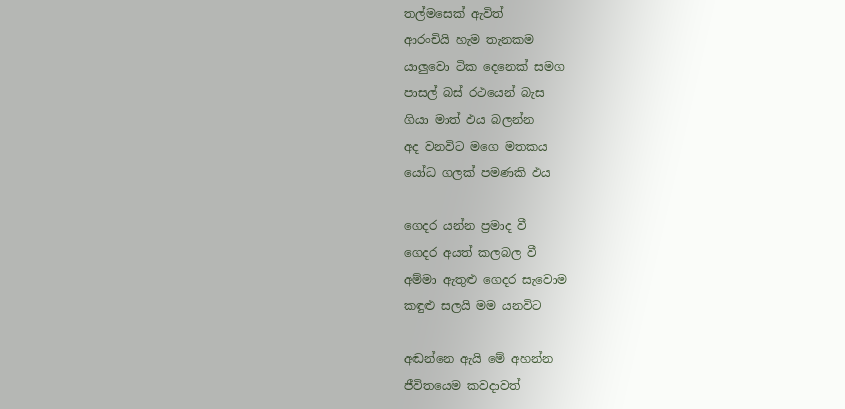තල්මසෙක් ඇවිත්
ආරංචියි හැම තැනකම
යාලුවො ටික දෙනෙක් සමග
පාසල් බස් රථයෙන් බැස
ගියා මාත් ඵය බලන්න
අද වනවිට මගෙ මතකය
යෝධ ගලක් පමණකි ඵය

ගෙදර යන්න ප්‍රමාද වී
ගෙදර අයත් කලබල වී
අම්මා ඇතුළු ගෙදර සැවොම
කඳුළු සලයි මම යනවිට

අඬන්නෙ ඇයි මේ අහන්න
ජීවිතයෙම කවදාවත්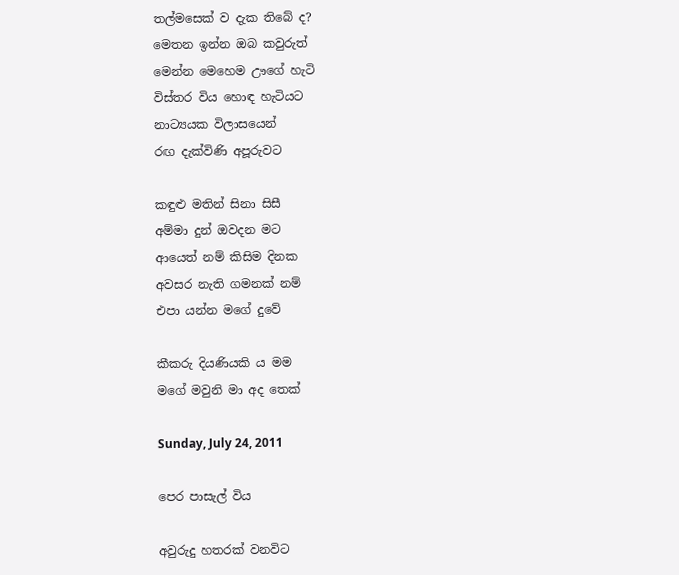තල්මසෙක් ව දැක තිබේ ද?
මෙතන ඉන්න ඔබ කවුරුත්
මෙන්න මෙහෙම ඌගේ හැටි
විස්තර විය හොඳ හැටියට
නාට්‍යයක විලාසයෙන්
රඟ දැක්විණි අපූරුවට

කඳුළු මතින් සිනා සිසී
අම්මා දුන් ඔවදන මට
ආයෙත් නම් කිසිම දිනක
අවසර නැති ගමනක් නම්
එපා යන්න මගේ දුවේ

කීකරු දියණියකි ය මම
මගේ මවුනි මා අද තෙක්

Sunday, July 24, 2011

පෙර පාසැල් විය

අවුරුදු හතරක් වනවිට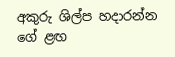අකුරු ශිල්ප හදාරන්න
ගේ ළඟ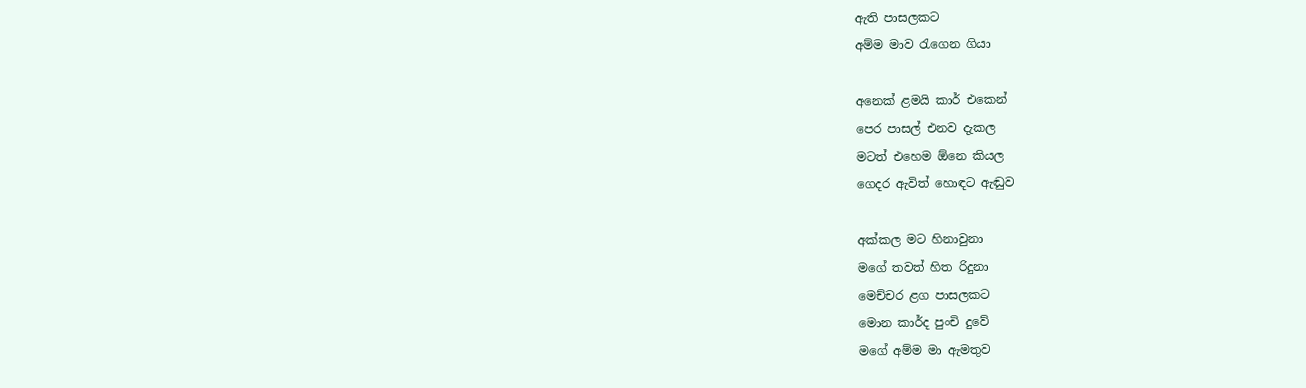ඇති පාසලකට
අම්ම මාව රැගෙන ගියා

අනෙක් ළමයි කාර් එකෙන්
පෙර පාසල් එනව දැකල
මටත් එහෙම ඕනෙ කියල
ගෙදර ඇවිත් හොඳට ඇඬුව

අක්කල මට හිනාවුනා
මගේ තවත් හිත රිදුනා
මෙච්චර ළග පාසලකට
මොන කාර්ද පුංචි දුවේ
මගේ අම්ම මා ඇමතුව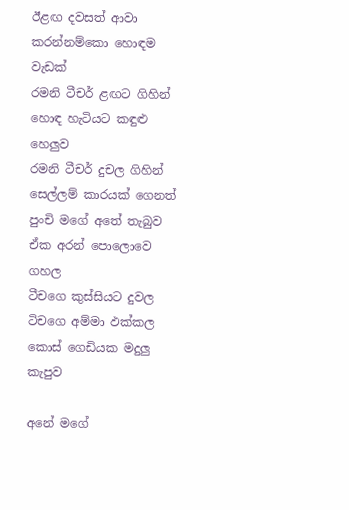ඊළඟ දවසත් ආවා
කරන්නම්කො හොඳම වැඩක්
රමනි ටීචර් ළඟට ගිහින්
හොඳ හැටියට කඳුළු හෙලුව
රමනි ටීචර් දුචල ගිහින්
සෙල්ලම් කාරයක් ගෙනත්
පුංචි මගේ අතේ තැබුව
ඒක අරන් පොලොවෙ ගහල
ටීචගෙ කුස්සියට දුවල
ටිචගෙ අම්මා ඵක්කල
කොස් ගෙඩියක මදුලු කැපුව

අනේ මගේ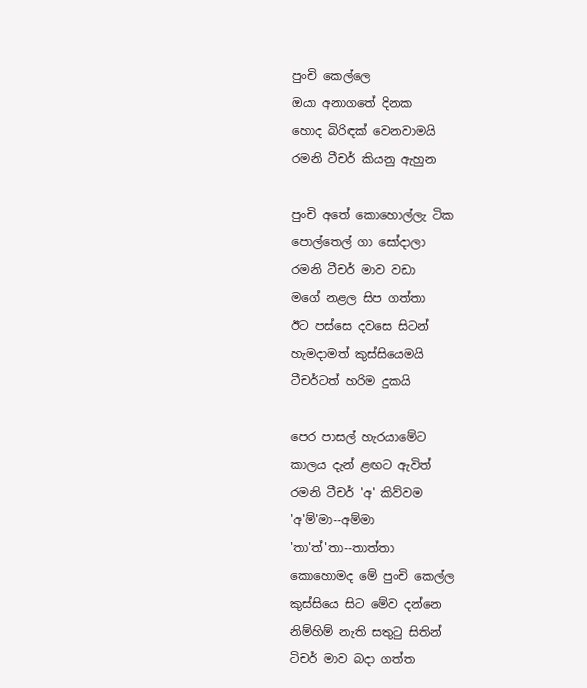පුංචි කෙල්ලෙ
ඔයා අනාගතේ දිනක
හොද බිරිඳක් වෙනවාමයි
රමනි ටීචර් කියනු ඇහුන

පුංචි අතේ කොහොල්ලැ ටික
පොල්තෙල් ගා සෝදාලා
රමනි ටීචර් මාව වඩා
මගේ නළල සිප ගත්තා
ඊට පස්සෙ දවසෙ සිටන්
හැමදාමත් කුස්සියෙමයි
ටීචර්ටත් හරිම දුකයි

පෙර පාසල් හැරයාමේට
කාලය දැන් ළඟට ඇවිත්
රමනි ටීචර් 'අ' කිව්වම
'අ'ම්'මා--අම්මා
'තා'ත්'තා--තාත්තා
කොහොමද මේ පුංචි කෙල්ල
කුස්සියෙ සිට මේව දන්නෙ
නිම්හිම් නැති සතුටු සිතින්
ටිචර් මාව බදා ගත්ත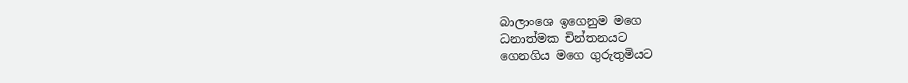බාලාංශෙ ඉගෙනුම මගෙ
ධනාත්මක චින්තනයට
ගෙනගිය මගෙ ගුරුතුමියට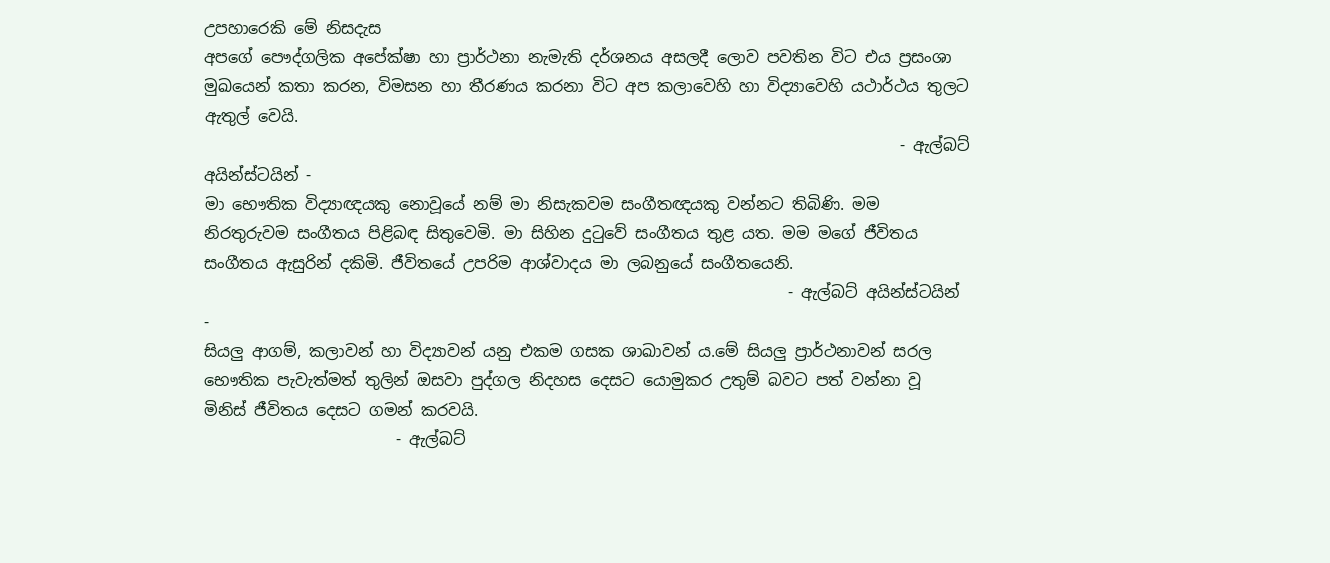උපහාරෙකි මේ නිසදැස
අපගේ පෞද්ගලික අපේක්ෂා හා ප්‍රාර්ථනා නැමැති දර්ශනය අසලදී ලොව පවතින විට එය ප්‍රසංශා මුඛයෙන් කතා කරන, විමසන හා තීරණය කරනා විට අප කලාවෙහි හා විද්‍යාවෙහි යථාර්ථය තුලට ඇතුල් වෙයි.
                                                                                       - ඇල්බට් අයින්ස්ටයින් -
මා භෞතික විද්‍යාඥයකු නොවූයේ නම් මා නිසැකවම සංගීතඥයකු වන්නට තිබිණි. මම නිරතුරුවම සංගීතය පිළිබඳ සිතුවෙමි. මා සිහින දුටුවේ සංගීතය තුළ යත. මම මගේ ජීවිතය සංගීතය ඇසුරින් දකිමි. ජීවිතයේ උපරිම ආශ්වාදය මා ලබනුයේ සංගීතයෙනි.
                                                                         - ඇල්බට් අයින්ස්ටයින් -
සියලු ආගම්, කලාවන් හා විද්‍යාවන් යනු එකම ගසක ශාඛාවන් ය.මේ සියලු ප්‍රාර්ථනාවන් සරල භෞතික පැවැත්මත් තුලින් ඔසවා පුද්ගල නිදහස දෙසට යොමුකර උතුම් බවට පත් වන්නා වූ මිනිස් ජීවිතය දෙසට ගමන් කරවයි.
                        - ඇල්බට්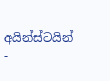අයින්ස්ටයින් -